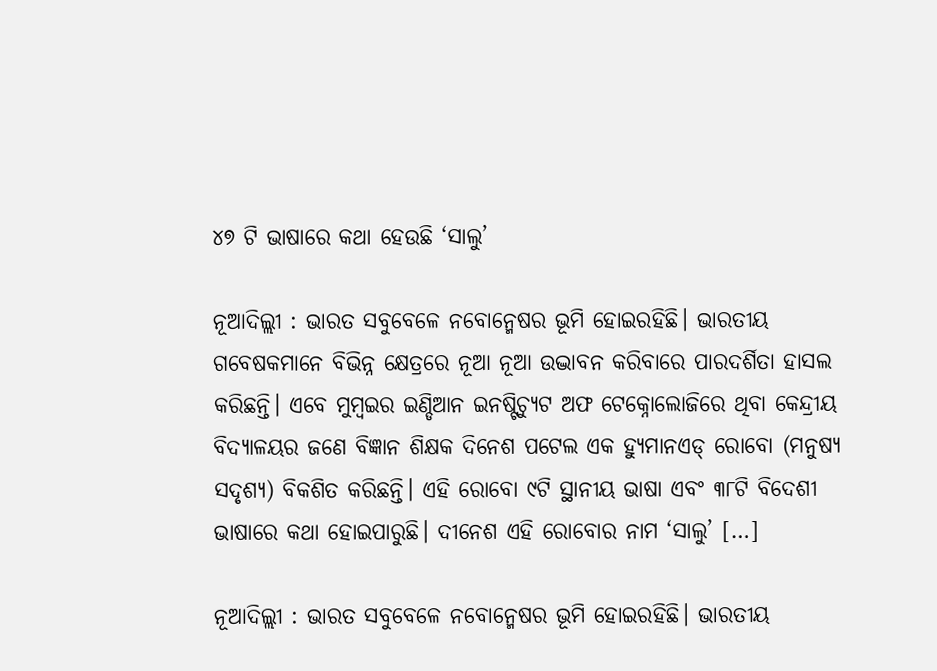୪୭ ଟି ଭାଷାରେ କଥା ହେଉଛି ‘ସାଲୁ’

ନୂଆଦିଲ୍ଲୀ : ଭାରତ ସବୁବେଳେ ନବୋନ୍ମେଷର ଭୂମି ହୋଇରହିଛି। ଭାରତୀୟ ଗବେଷକମାନେ ବିଭିନ୍ନ କ୍ଷେତ୍ରରେ ନୂଆ ନୂଆ ଉଦ୍ଭାବନ କରିବାରେ ପାରଦର୍ଶିତା ହାସଲ କରିଛନ୍ତି। ଏବେ ମୁମ୍ବଇର ଇଣ୍ଡିଆନ ଇନଷ୍ଟିଚ୍ୟୁଟ ଅଫ ଟେକ୍ନୋଲୋଜିରେ ଥିବା କେନ୍ଦ୍ରୀୟ ବିଦ୍ୟାଳୟର ଜଣେ ବିଜ୍ଞାନ ଶିକ୍ଷକ ଦିନେଶ ପଟେଲ ଏକ ହ୍ୟୁମାନଏଡ୍ ରୋବୋ (ମନୁଷ୍ୟ ସଦୃଶ୍ୟ) ବିକଶିତ କରିଛନ୍ତି। ଏହି ରୋବୋ ୯ଟି ସ୍ଥାନୀୟ ଭାଷା ଏବଂ ୩୮ଟି ବିଦେଶୀ ଭାଷାରେ କଥା ହୋଇପାରୁଛି। ଦୀନେଶ ଏହି ରୋବୋର ନାମ ‘ସାଲୁ’ […]

ନୂଆଦିଲ୍ଲୀ : ଭାରତ ସବୁବେଳେ ନବୋନ୍ମେଷର ଭୂମି ହୋଇରହିଛି। ଭାରତୀୟ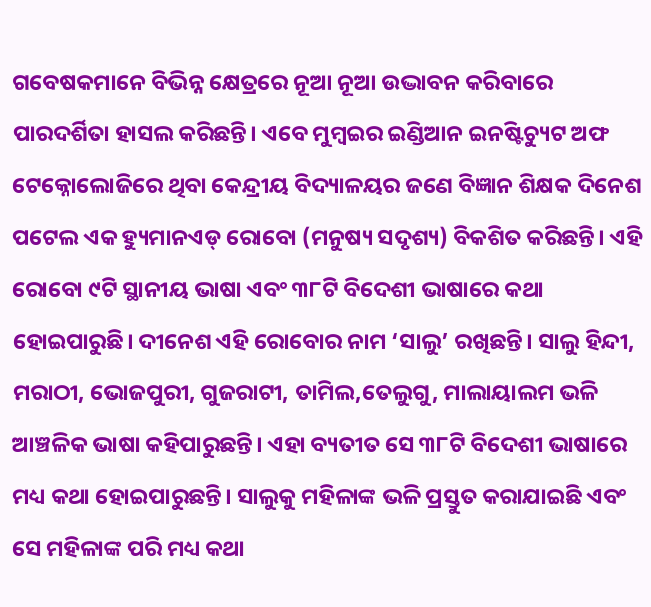ଗବେଷକମାନେ ବିଭିନ୍ନ କ୍ଷେତ୍ରରେ ନୂଆ ନୂଆ ଉଦ୍ଭାବନ କରିବାରେ ପାରଦର୍ଶିତା ହାସଲ କରିଛନ୍ତି। ଏବେ ମୁମ୍ବଇର ଇଣ୍ଡିଆନ ଇନଷ୍ଟିଚ୍ୟୁଟ ଅଫ ଟେକ୍ନୋଲୋଜିରେ ଥିବା କେନ୍ଦ୍ରୀୟ ବିଦ୍ୟାଳୟର ଜଣେ ବିଜ୍ଞାନ ଶିକ୍ଷକ ଦିନେଶ ପଟେଲ ଏକ ହ୍ୟୁମାନଏଡ୍ ରୋବୋ (ମନୁଷ୍ୟ ସଦୃଶ୍ୟ) ବିକଶିତ କରିଛନ୍ତି। ଏହି ରୋବୋ ୯ଟି ସ୍ଥାନୀୟ ଭାଷା ଏବଂ ୩୮ଟି ବିଦେଶୀ ଭାଷାରେ କଥା ହୋଇପାରୁଛି। ଦୀନେଶ ଏହି ରୋବୋର ନାମ ‘ସାଲୁ’ ରଖିଛନ୍ତି। ସାଲୁ ହିନ୍ଦୀ, ମରାଠୀ, ଭୋଜପୁରୀ, ଗୁଜରାଟୀ, ତାମିଲ,ତେଲୁଗୁ, ମାଲାୟାଲମ ଭଳି ଆଞ୍ଚଳିକ ଭାଷା କହିପାରୁଛନ୍ତି। ଏହା ବ୍ୟତୀତ ସେ ୩୮ଟି ବିଦେଶୀ ଭାଷାରେ ମଧ୍ୟ କଥା ହୋଇପାରୁଛନ୍ତି। ସାଲୁକୁ ମହିଳାଙ୍କ ଭଳି ପ୍ରସ୍ତୁତ କରାଯାଇଛି ଏବଂ ସେ ମହିଳାଙ୍କ ପରି ମଧ୍ୟ କଥା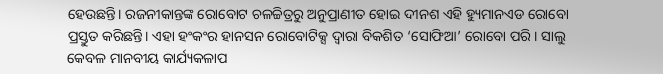ହେଉଛନ୍ତି। ରଜନୀକାନ୍ତଙ୍କ ରୋବୋଟ ଚଳଚ୍ଚିତ୍ରରୁ ଅନୁପ୍ରାଣୀତ ହୋଇ ଦୀନଶ ଏହି ହ୍ୟୁମାନଏଡ ରୋବୋ ପ୍ରସ୍ତୁତ କରିଛନ୍ତି। ଏହା ହଂକଂର ହାନସନ ରୋବୋଟିକ୍ସ ଦ୍ବାରା ବିକଶିତ ‘ସୋଫିଆ’ ରୋବୋ ପରି। ସାଲୁ କେବଳ ମାନବୀୟ କାର୍ଯ୍ୟକଳାପ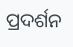ପ୍ରଦର୍ଶନ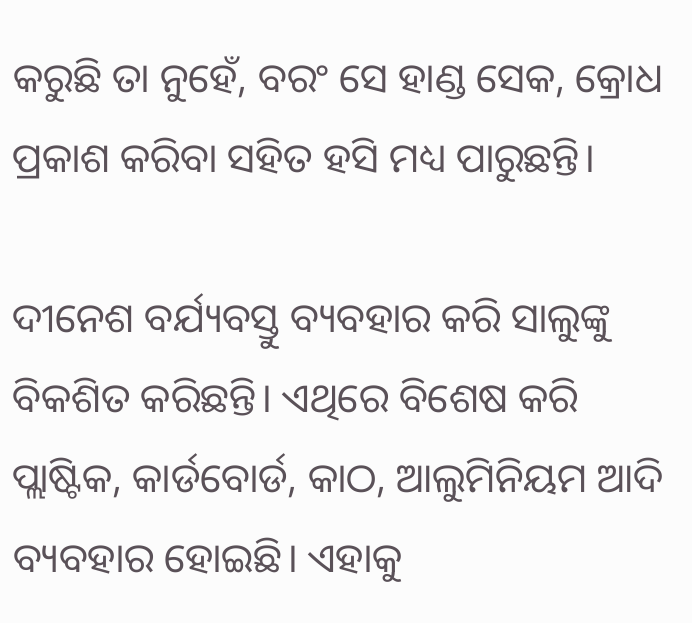କରୁଛି ତା ନୁହେଁ, ବରଂ ସେ ହାଣ୍ଡ ସେକ, କ୍ରୋଧ ପ୍ରକାଶ କରିବା ସହିତ ହସି ମଧ୍ୟ ପାରୁଛନ୍ତି।

ଦୀନେଶ ବର୍ଯ୍ୟବସ୍ତୁ ବ୍ୟବହାର କରି ସାଲୁଙ୍କୁ ବିକଶିତ କରିଛନ୍ତି। ଏଥିରେ ବିଶେଷ କରି ପ୍ଲାଷ୍ଟିକ, କାର୍ଡବୋର୍ଡ, କାଠ, ଆଲୁମିନିୟମ ଆଦି ବ୍ୟବହାର ହୋଇଛି। ଏହାକୁ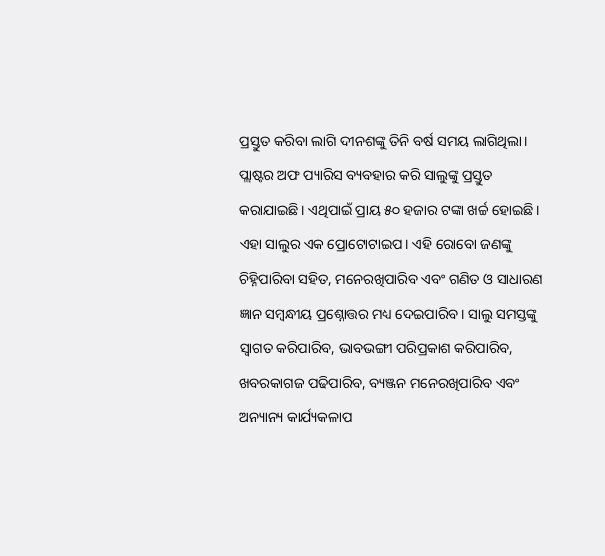ପ୍ରସ୍ତୁତ କରିବା ଲାଗି ଦୀନଶଙ୍କୁ ତିନି ବର୍ଷ ସମୟ ଲାଗିଥିଲା। ପ୍ଲାଷ୍ଟର ଅଫ ପ୍ୟାରିସ ବ୍ୟବହାର କରି ସାଲୁଙ୍କୁ ପ୍ରସ୍ତୁତ କରାଯାଇଛି। ଏଥିପାଇଁ ପ୍ରାୟ ୫୦ ହଜାର ଟଙ୍କା ଖର୍ଚ୍ଚ ହୋଇଛି। ଏହା ସାଲୁର ଏକ ପ୍ରୋଟୋଟାଇପ। ଏହି ରୋବୋ ଜଣଙ୍କୁ ଚିହ୍ନିପାରିବା ସହିତ, ମନେରଖିପାରିବ ଏବଂ ଗଣିତ ଓ ସାଧାରଣ ଜ୍ଞାନ ସମ୍ବନ୍ଧୀୟ ପ୍ରଶ୍ନୋତ୍ତର ମଧ୍ୟ ଦେଇପାରିବ। ସାଲୁ ସମସ୍ତଙ୍କୁ ସ୍ବାଗତ କରିପାରିବ, ଭାବଭଙ୍ଗୀ ପରିପ୍ରକାଶ କରିପାରିବ, ଖବରକାଗଜ ପଢିପାରିବ, ବ୍ୟଞ୍ଜନ ମନେରଖିପାରିବ ଏବଂ ଅନ୍ୟାନ୍ୟ କାର୍ଯ୍ୟକଳାପ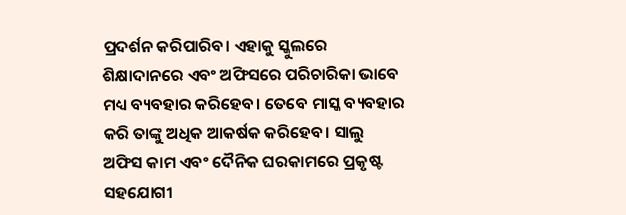ପ୍ରଦର୍ଶନ କରିପାରିବ। ଏହାକୁ ସ୍କୁଲରେ ଶିକ୍ଷାଦାନରେ ଏବଂ ଅଫିସରେ ପରିଚାରିକା ଭାବେ ମଧ୍ୟ ବ୍ୟବହାର କରିହେବ। ତେବେ ମାସ୍କ ବ୍ୟବହାର କରି ତାଙ୍କୁ ଅଧିକ ଆକର୍ଷକ କରିହେବ। ସାଲୁ ଅଫିସ କାମ ଏବଂ ଦୈନିକ ଘରକାମରେ ପ୍ରକୃଷ୍ଟ ସହଯୋଗୀ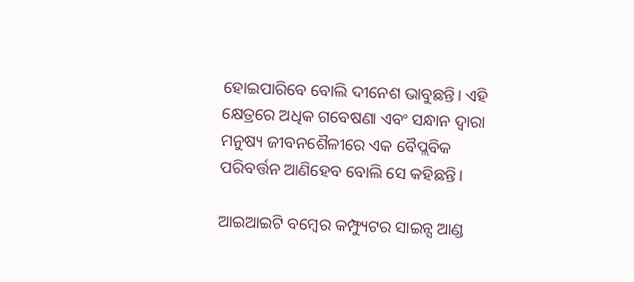ହୋଇପାରିବେ ବୋଲି ଦୀନେଶ ଭାବୁଛନ୍ତି। ଏହି କ୍ଷେତ୍ରରେ ଅଧିକ ଗବେଷଣା ଏବଂ ସନ୍ଧାନ ଦ୍ବାରା ମନୁଷ୍ୟ ଜୀବନଶୈଳୀରେ ଏକ ବୈପ୍ଲବିକ ପରିବର୍ତ୍ତନ ଆଣିହେବ ବୋଲି ସେ କହିଛନ୍ତି।

ଆଇଆଇଟି ବମ୍ବେର କମ୍ଫ୍ୟୁଟର ସାଇନ୍ସ ଆଣ୍ଡ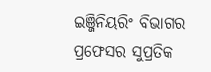ଇଞ୍ଜିନିୟରିଂ ବିଭାଗର ପ୍ରଫେସର ସୁପ୍ରତିକ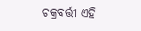ଚକ୍ରବର୍ତ୍ତୀ ଏହି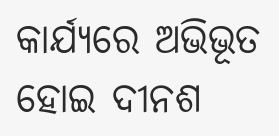କାର୍ଯ୍ୟରେ ଅଭିଭୂତ ହୋଇ ଦୀନଶ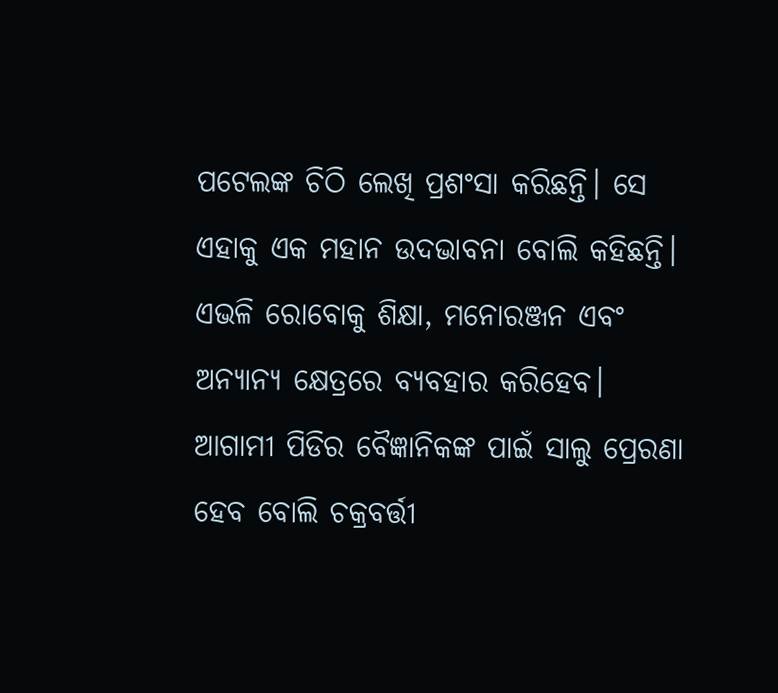ପଟେଲଙ୍କ ଚିଠି ଲେଖି ପ୍ରଶଂସା କରିଛନ୍ତି। ସେ ଏହାକୁ ଏକ ମହାନ ଉଦଭାବନା ବୋଲି କହିଛନ୍ତି। ଏଭଳି ରୋବୋକୁ ଶିକ୍ଷା, ମନୋରଞ୍ଜନ ଏବଂ ଅନ୍ୟାନ୍ୟ କ୍ଷେତ୍ରରେ ବ୍ୟବହାର କରିହେବ। ଆଗାମୀ ପିଡିର ବୈଜ୍ଞାନିକଙ୍କ ପାଇଁ ସାଲୁ ପ୍ରେରଣା ହେବ ବୋଲି ଚକ୍ରବର୍ତ୍ତୀ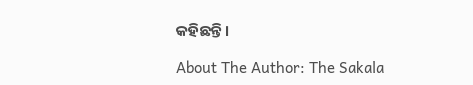କହିଛନ୍ତି।

About The Author: The Sakala